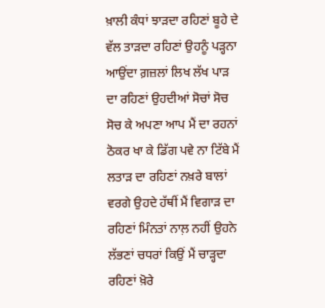ਖ਼ਾਲੀ ਕੰਧਾਂ ਝਾੜਦਾ ਰਹਿਣਾਂ ਬੂਹੇ ਦੇ ਵੱਲ ਤਾੜਦਾ ਰਹਿਣਾਂ ਉਹਨੂੰ ਪੜ੍ਹਨਾ ਆਉਂਦਾ ਗ਼ਜ਼ਲਾਂ ਲਿਖ ਲੱਖ ਪਾੜ ਦਾ ਰਹਿਣਾਂ ਉਹਦੀਆਂ ਸੋਚਾਂ ਸੋਚ ਸੋਚ ਕੇ ਅਪਣਾ ਆਪ ਮੈਂ ਦਾ ਰਹਨਾਂ ਠੋਕਰ ਖਾ ਕੇ ਡਿੱਗ ਪਵੇ ਨਾ ਟਿੱਬੇ ਮੈਂ ਲਤਾੜ ਦਾ ਰਹਿਣਾਂ ਨਖ਼ਰੇ ਬਾਲਾਂ ਵਰਗੇ ਉਹਦੇ ਹੱਥੀਂ ਮੈਂ ਵਿਗਾੜ ਦਾ ਰਹਿਣਾਂ ਮਿੰਨਤਾਂ ਨਾਲ਼ ਨਹੀਂ ਉਹਨੇ ਲੱਭਣਾਂ ਚਧਰਾਂ ਕਿਉਂ ਮੈਂ ਚਾੜ੍ਹਦਾ ਰਹਿਣਾਂ ਖ਼ੋਰੇ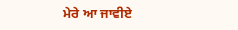ਮੇਰੇ ਆ ਜਾਵੀਏ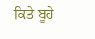ਕਿਤੇ ਬੂਹੇ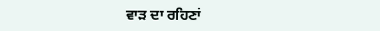ਵਾੜ ਦਾ ਰਹਿਣਾਂ